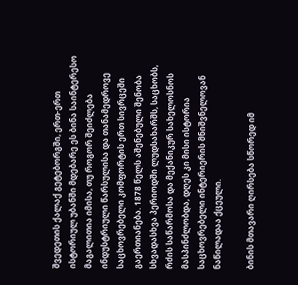შვედეთის ქალაქ გეტებორგში, ერთ-ერთ ისტორიულ უბანში მდებარე ეს ბინა საინტერესო მაგალითია იმისა, თუ როგორ შეიძლება ინდუსტრიული წარსულისა და თანამედროვე საცხოვრებელი კომფორტის ერთ სივრცეში გაერთიანება. 1878 წელს აშენებული შენობა სხვადასხვა პერიოდში ლუდსახარშს, საცხობს, რძის საწარმოსა და მექანიკურ სახელოსნოს მასპინძლობდა, დღეს კი მისი ისტორია საცხოვრებელი ინტერიერის მნიშვნელოვან ნაწილადაა ქცეული.

ბინის მთავარი ღირსება სწორედ იმ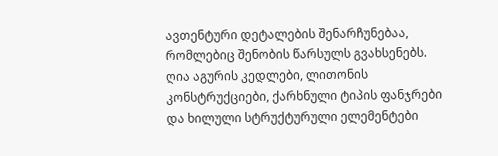ავთენტური დეტალების შენარჩუნებაა, რომლებიც შენობის წარსულს გვახსენებს. ღია აგურის კედლები, ლითონის კონსტრუქციები, ქარხნული ტიპის ფანჯრები და ხილული სტრუქტურული ელემენტები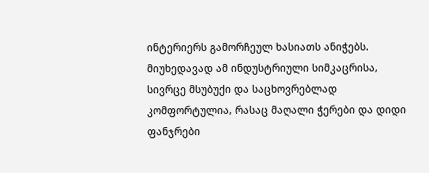ინტერიერს გამორჩეულ ხასიათს ანიჭებს. მიუხედავად ამ ინდუსტრიული სიმკაცრისა, სივრცე მსუბუქი და საცხოვრებლად კომფორტულია, რასაც მაღალი ჭერები და დიდი ფანჯრები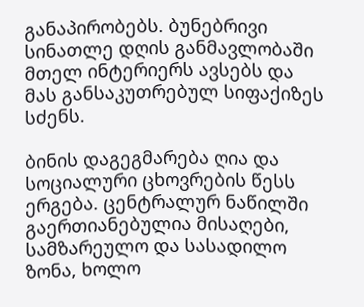განაპირობებს. ბუნებრივი სინათლე დღის განმავლობაში მთელ ინტერიერს ავსებს და მას განსაკუთრებულ სიფაქიზეს სძენს.

ბინის დაგეგმარება ღია და სოციალური ცხოვრების წესს ერგება. ცენტრალურ ნაწილში გაერთიანებულია მისაღები, სამზარეულო და სასადილო ზონა, ხოლო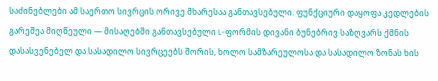საძინებლები ამ საერთო სივრცის ორივე მხარესაა განთავსებული. ფუნქციური დაყოფა კედლების გარეშეა მიღწეული — მისაღებში განთავსებული L-ფორმის დივანი ბუნებრივ საზღვარს ქმნის დასასვენებელ და სასადილო სივრცეებს შორის, ხოლო სამზარეულოსა და სასადილო ზონას ხის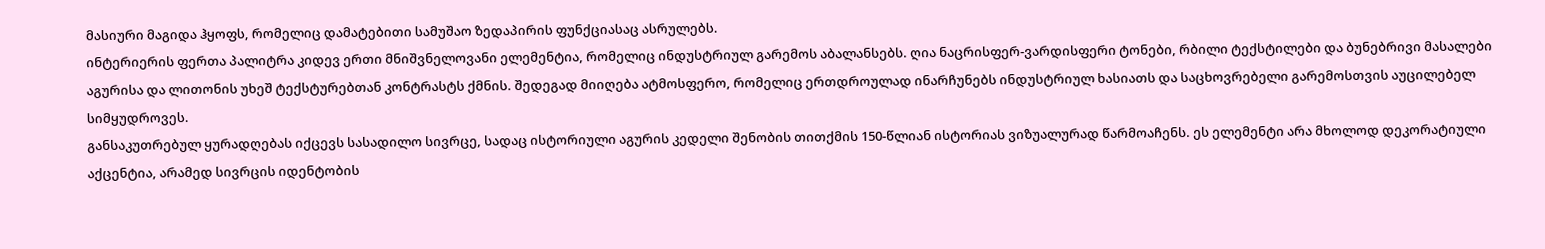მასიური მაგიდა ჰყოფს, რომელიც დამატებითი სამუშაო ზედაპირის ფუნქციასაც ასრულებს.
ინტერიერის ფერთა პალიტრა კიდევ ერთი მნიშვნელოვანი ელემენტია, რომელიც ინდუსტრიულ გარემოს აბალანსებს. ღია ნაცრისფერ-ვარდისფერი ტონები, რბილი ტექსტილები და ბუნებრივი მასალები აგურისა და ლითონის უხეშ ტექსტურებთან კონტრასტს ქმნის. შედეგად მიიღება ატმოსფერო, რომელიც ერთდროულად ინარჩუნებს ინდუსტრიულ ხასიათს და საცხოვრებელი გარემოსთვის აუცილებელ სიმყუდროვეს.
განსაკუთრებულ ყურადღებას იქცევს სასადილო სივრცე, სადაც ისტორიული აგურის კედელი შენობის თითქმის 150-წლიან ისტორიას ვიზუალურად წარმოაჩენს. ეს ელემენტი არა მხოლოდ დეკორატიული აქცენტია, არამედ სივრცის იდენტობის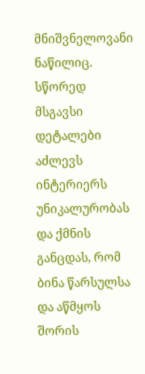მნიშვნელოვანი ნაწილიც. სწორედ მსგავსი დეტალები აძლევს ინტერიერს უნიკალურობას და ქმნის განცდას, რომ ბინა წარსულსა და აწმყოს შორის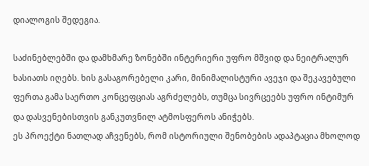დიალოგის შედეგია.

საძინებლებში და დამხმარე ზონებში ინტერიერი უფრო მშვიდ და ნეიტრალურ ხასიათს იღებს. ხის გასაგორებელი კარი, მინიმალისტური ავეჯი და შეკავებული ფერთა გამა საერთო კონცეფციას აგრძელებს, თუმცა სივრცეებს უფრო ინტიმურ და დასვენებისთვის განკუთვნილ ატმოსფეროს ანიჭებს.
ეს პროექტი ნათლად აჩვენებს, რომ ისტორიული შენობების ადაპტაცია მხოლოდ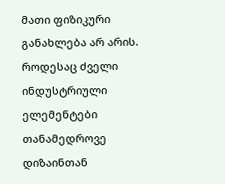მათი ფიზიკური განახლება არ არის. როდესაც ძველი ინდუსტრიული ელემენტები თანამედროვე დიზაინთან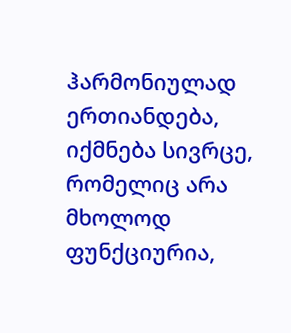ჰარმონიულად ერთიანდება, იქმნება სივრცე, რომელიც არა მხოლოდ ფუნქციურია,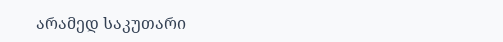არამედ საკუთარი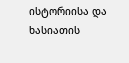ისტორიისა და ხასიათის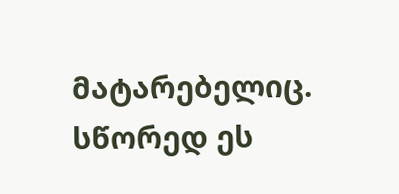მატარებელიც. სწორედ ეს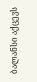ბალანსი აქცევს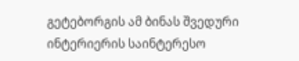გეტებორგის ამ ბინას შვედური ინტერიერის საინტერესო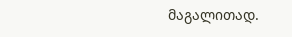მაგალითად.